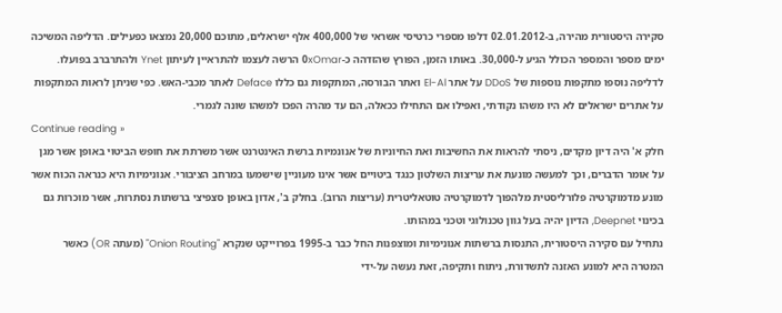סקירה היסטורית מהירה, ב-02.01.2012 דלפו מספרי כרטיסי אשראי של 400,000 אלף ישראלים, מתוכם 20,000 נמצאו כפעילים. הדליפה המשיכה ימים מספר והמספר הכולל הגיע ל-30,000. באותו הזמן, הפורץ שהזדהה כ-0xOmar הרשה לעצמו להתראיין לעיתון Ynet ולהתרברב בפועלו. לדליפה נוספו מתקפות נוספות של DDoS על אתר El-Al ואתר הבורסה, המתקפות גם כללו Deface לאתר מכבי-האש. כפי שניתן לראות המתקפות על אתרים ישראלים לא היו משהו נקודתי, ואפילו אם התחילו ככאלה, הם עד מהרה הפכו למשהו שונה לגמרי.
Continue reading »
חלק א' היה דיון מקדים, ניסתי להראות את החשיבות ואת החיוניות של אנונמיות ברשת האינטרנט אשר משרתת את חופש הביטוי באופן אשר מגן על אומר הדברים, וכך למעשה מונעת את עריצות השלטון כנגד ביטויים אשר אינו מעוניין שישמעו במרחב הציבורי. אנונימיות היא כנראה הכוח אשר מונע מדמוקרטיה פלורליסטית מלהפוך לדמוקרטיה טוטאליטרית (עריצות הרוב). בחלק ב', אדון באופן סצפיצי ברשתות נסתרות, אשר מוכרות גם בכינוי Deepnet, הדיון יהיה בעל גוון טכנולוגי וטכני במהותו.
נתחיל עם סקירה היסטורית, התנסות ברשתות אנונימיות ומוצפנות החל כבר ב-1995 בפרוייקט שנקרא "Onion Routing" (מעתה OR) כאשר המטרה היא למונע האזנה לתשדורת, ניתוח ותקיפה, זאת נעשה על-ידי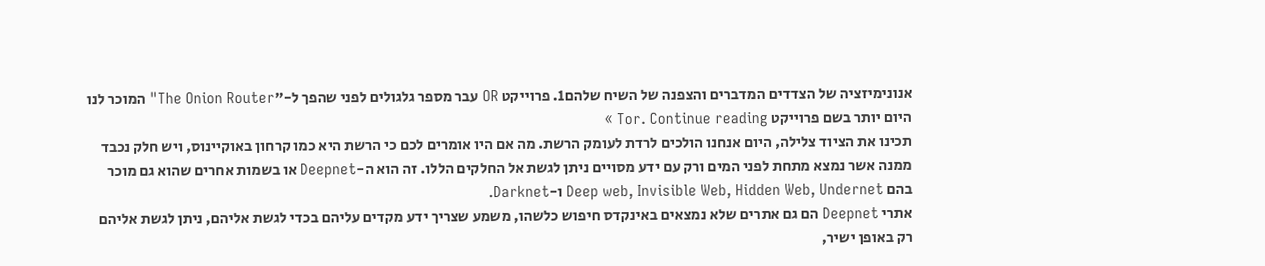אנונימיזציה של הצדדים המדברים והצפנה של השיח שלהם1. פרוייקט OR עבר מספר גלגולים לפני שהפך ל-"The Onion Router" המוכר לנו היום יותר בשם פרוייקט Tor. Continue reading »
תכינו את הציוד צלילה, היום אנחנו הולכים לרדת לעומק הרשת. מה אם היו אומרים לכם כי הרשת היא כמו קרחון באוקיינוס, ויש חלק נכבד ממנה אשר נמצא מתחת לפני המים ורק עם ידע מסויים ניתן לגשת אל החלקים הללו. זה הוא ה-Deepnet או בשמות אחרים שהוא גם מוכר בהם Deep web, Invisible Web, Hidden Web, Undernet ו-Darknet.
אתרי Deepnet הם גם אתרים שלא נמצאים באינקדס חיפוש כלשהו, משמע שצריך ידע מקדים עליהם בכדי לגשת אליהם, ניתן לגשת אליהם רק באופן ישיר,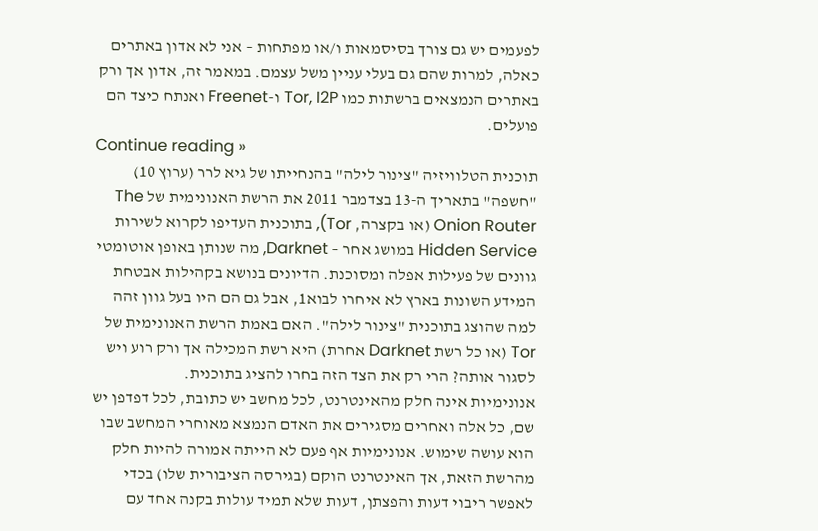לפעמים יש גם צורך בסיסמאות ו/או מפתחות – אני לא אדון באתרים כאלה, למרות שהם גם בעלי עניין משל עצמם. במאמר זה, אדון אך ורק באתרים הנמצאים ברשתות כמו Tor, I2P ו-Freenet ואנתח כיצד הם פועלים.
Continue reading »
תוכנית הטלוויזיה "צינור לילה" בהנחייתו של גיא לרר (ערוץ 10) "חשפה" בתאריך ה-13 בצדמבר 2011 את הרשת האנונימית של The Onion Router (או בקצרה, Tor), בתוכנית העדיפו לקרוא לשירות Hidden Service במושג אחר – Darknet, מה שנותן באופן אוטומטי גוונים של פעילות אפלה ומסוכנת. הדיונים בנושא בקהילות אבטחת המידע השונות בארץ לא איחרו לבוא1, אבל גם הם היו בעל גוון זהה למה שהוצג בתוכנית "צינור לילה". האם באמת הרשת האנונימית של Tor (או כל רשת Darknet אחרת) היא רשת המכילה אך ורק רוע ויש לסגור אותה? הרי רק את הצד הזה בחרו להציג בתוכנית.
אנונימיות אינה חלק מהאינטרנט, לכל מחשב יש כתובת, לכל דפדפן יש שם, כל אלה ואחרים מסגירים את האדם הנמצא מאוחרי המחשב שבו הוא עושה שימוש. אנונימיות אף פעם לא הייתה אמורה להיות חלק מהרשת הזאת, אך האינטרנט הוקם (בגירסה הציבורית שלו) בכדי לאפשר ריבוי דעות והפצתן, דעות שלא תמיד עולות בקנה אחד עם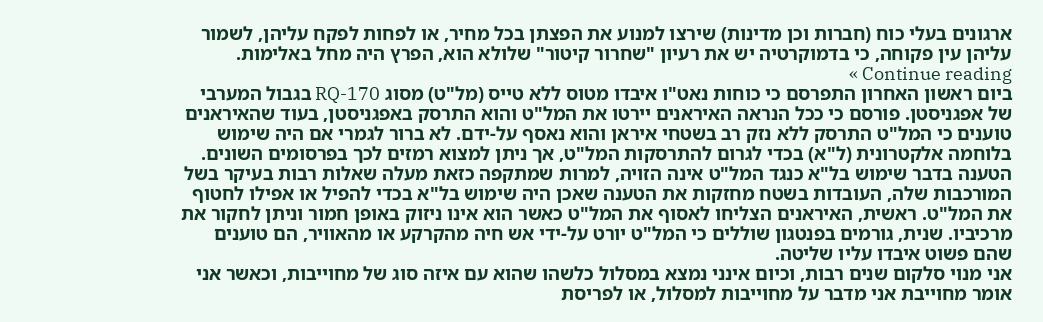ארגונים בעלי כוח (חברות וכן מדינות) שירצו למנוע את הפצתן בכל מחיר, או לפחות לפקח עליהן, לשמור עליהן עין פקוחה, כי בדמוקרטיה יש את רעיון "שחרור קיטור" שלולא הוא, הפרץ היה מחל באלימות. Continue reading »
ביום ראשון האחרון התפרסם כי כוחות נאט"ו איבדו מטוס ללא טייס (מל"ט) מסוג RQ-170 בגבול המערבי של אפגניסטן. פורסם כי ככל הנראה האיראנים יירטו את המל"ט והוא התרסק באפגניסטן, בעוד שהאיראנים טוענים כי המל"ט התרסק ללא נזק רב בשטחי איראן והוא נאסף על-ידם. לא ברור לגמרי אם היה שימוש בלוחמה אלקטרונית (ל"א) בכדי לגרום להתרסקות המל"ט, אך ניתן למצוא רמזים לכך בפרסומים השונים.
הטענה בדבר שימוש בל"א כנגד המל"ט אינה הזויה, למרות שמתקפה כזאת מעלה שאלות רבות בעיקר בשל המורכבות שלה, העובדות בשטח מחזקות את הטענה שאכן היה שימוש בל"א בכדי להפיל או אפילו לחטוף את המל"ט. ראשית, האיראנים הצליחו לאסוף את המל"ט כאשר הוא אינו ניזוק באופן חמור וניתן לחקור את מרכיביו. שנית, גורמים בפנטגון שוללים כי המל"ט יורט על-ידי אש חיה מהקרקע או מהאוויר, הם טוענים שהם פשוט איבדו עליו שליטה.
אני מנוי סלקום שנים רבות, וכיום אינני נמצא במסלול כלשהו שהוא עם איזה סוג של מחוייבות, וכאשר אני אומר מחוייבת אני מדבר על מחוייבות למסלול, או לפריסת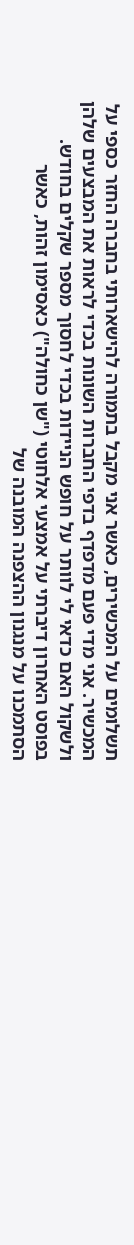תשלומים על המכשירים, כאשר אני מקבל בתמורה להישארותי בחברה החזר כספי על המכשיר. אני מדי פעם מדפדף בדפי החברות השונות בכדי לראות את המבצעים שלהן ולשקול האם כדאי לי לוותר על חופש הניידות בכדי לחסוך מספר שקלים בחודש.
בפוסט האחרון דיברתי על אמצעי אלחוטי ("שן כחולה") כאסימון זהות, כאשר הסתמכנו על מנגנון ההצפנה המובנה של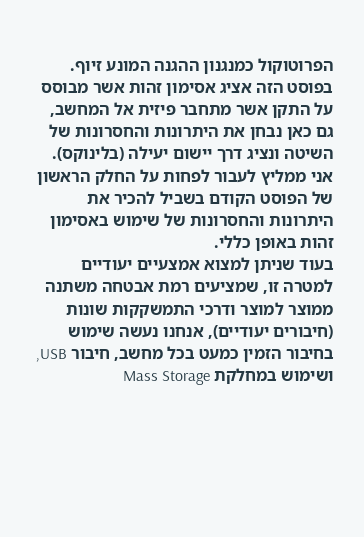הפרוטוקול כמנגנון ההגנה המונע זיוף. בפוסט הזה אציג אסימון זהות אשר מבוסס על התקן אשר מתחבר פיזית אל המחשב, גם כאן נבחן את היתרונות והחסרונות של השיטה ונציג דרך יישום יעילה (בלינוקס). אני ממליץ לעבור לפחות על החלק הראשון של הפוסט הקודם בשביל להכיר את היתרונות והחסרונות של שימוש באסימון זהות באופן כללי.
בעוד שניתן למצוא אמצעיים יעודיים למטרה זו, שמציעים רמת אבטחה משתנה ממוצר למוצר ודרכי התמשקקות שונות (חיבורים יעודיים), אנחנו נעשה שימוש בחיבור הזמין כמעט בכל מחשב, חיבור USB, ושימוש במחלקת Mass Storage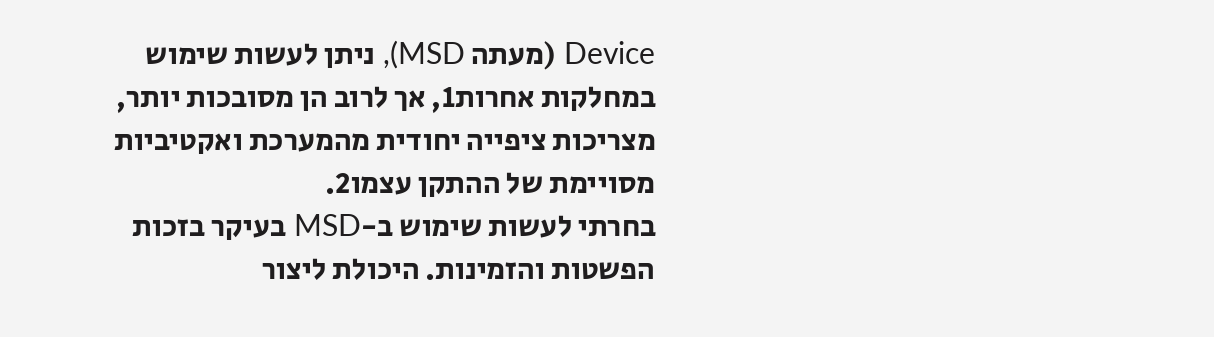Device (מעתה MSD), ניתן לעשות שימוש במחלקות אחרות1, אך לרוב הן מסובכות יותר, מצריכות ציפייה יחודית מהמערכת ואקטיביות מסויימת של ההתקן עצמו2.
בחרתי לעשות שימוש ב-MSD בעיקר בזכות הפשטות והזמינות. היכולת ליצור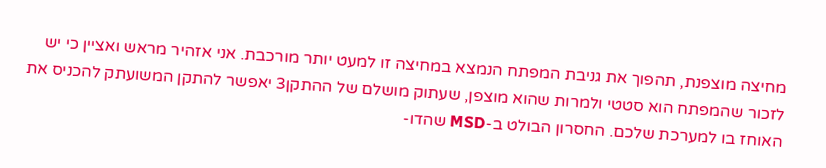מחיצה מוצפנת, תהפוך את גניבת המפתח הנמצא במחיצה זו למעט יותר מורכבת. אני אזהיר מראש ואציין כי יש לזכור שהמפתח הוא סטטי ולמרות שהוא מוצפן, שעתוק מושלם של ההתקן3 יאפשר להתקן המשועתק להכניס את האוחז בו למערכת שלכם. החסרון הבולט ב-MSD שהדו-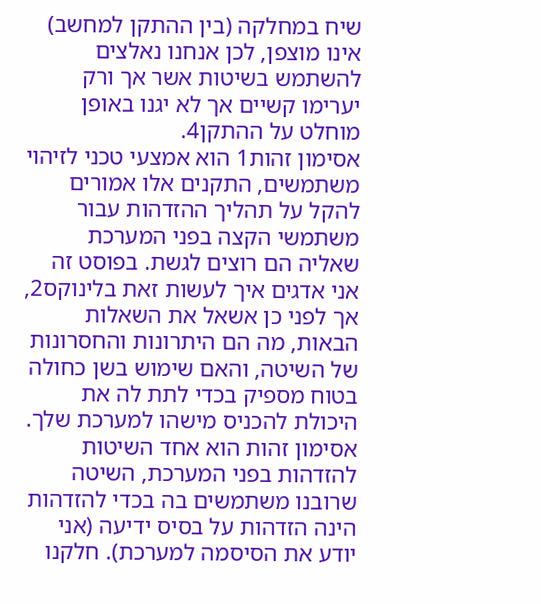שיח במחלקה (בין ההתקן למחשב) אינו מוצפן, לכן אנחנו נאלצים להשתמש בשיטות אשר אך ורק יערימו קשיים אך לא יגנו באופן מוחלט על ההתקן4.
אסימון זהות1 הוא אמצעי טכני לזיהוי משתמשים, התקנים אלו אמורים להקל על תהליך ההזדהות עבור משתמשי הקצה בפני המערכת שאליה הם רוצים לגשת. בפוסט זה אני אדגים איך לעשות זאת בלינוקס2, אך לפני כן אשאל את השאלות הבאות, מה הם היתרונות והחסרונות של השיטה, והאם שימוש בשן כחולה בטוח מספיק בכדי לתת לה את היכולת להכניס מישהו למערכת שלך.
אסימון זהות הוא אחד השיטות להזדהות בפני המערכת, השיטה שרובנו משתמשים בה בכדי להזדהות הינה הזדהות על בסיס ידיעה (אני יודע את הסיסמה למערכת). חלקנו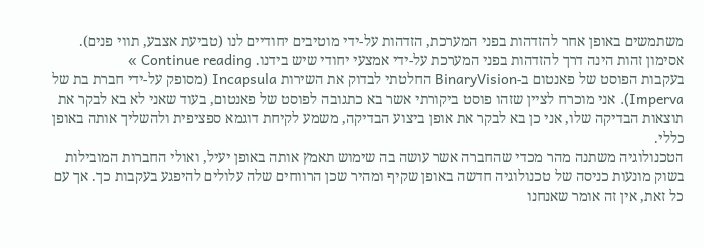משתמשים באופן אחר להזדהות בפני המערכת, הזדהות על-ידי מוטיבים יחודיים לנו (טביעת אצבע, תווי פנים). אסימון זהות הינה דרך להזדהות בפני המערכת על-ידי אמצעי יחודי שיש בידנו. Continue reading »
בעקבות הפוסט של פאנטום ב-BinaryVision החלטתי לבדוק את השירות Incapsula (מסופק על-ידי חברת בת של Imperva). אני מוכרח לציין שזהו פוסט ביקורתי אשר בא כתגובה לפוסט של פאנטום, בעוד שאני לא בא לבקר את תוצאות הבדיקה שלו, אני כן בא לבקר את אופן ביצוע הבדיקה, משמע לקיחת דוגמא ספציפית ולהשליך אותה באופן כללי.
הטכנולוגיה משתנה מהר מכדי שהחברה אשר עושה בה שימוש תאמץ אותה באופן יעיל, ואולי החברות המובילות בשוק מונעות כניסה של טכנולוגיה חדשה באופן שקיף ומהיר שכן הרווחים שלה עלולים להיפגע בעקבות כך. אך עם כל זאת, אין זה אומר שאנחנו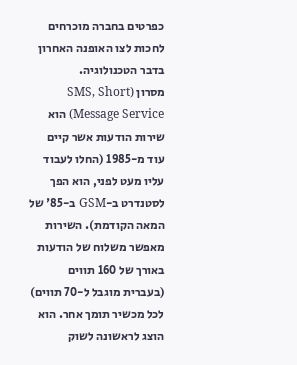כפרטים בחברה מוכרחים לחכות לצו האופנה האחרון בדבר הטכנולוגיה.
מסרון (SMS, Short Message Service) הוא שירות הודעות אשר קיים עוד מ-1985 (החלו לעבוד עליו מעט לפני, הוא הפך לסטנדרט ב-GSM ב-85' של המאה הקודמת). השירות מאפשר משלוח של הודעות באורך של 160 תווים (בעברית מוגבל ל-70 תווים) לכל מכשיר תומך אחר. הוא הוצג לראשונה לשוק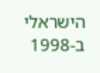הישראלי ב-1998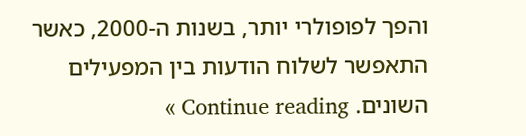והפך לפופולרי יותר, בשנות ה-2000, כאשר התאפשר לשלוח הודעות בין המפעילים השונים. Continue reading »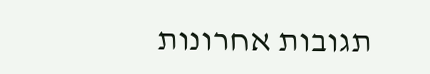תגובות אחרונות